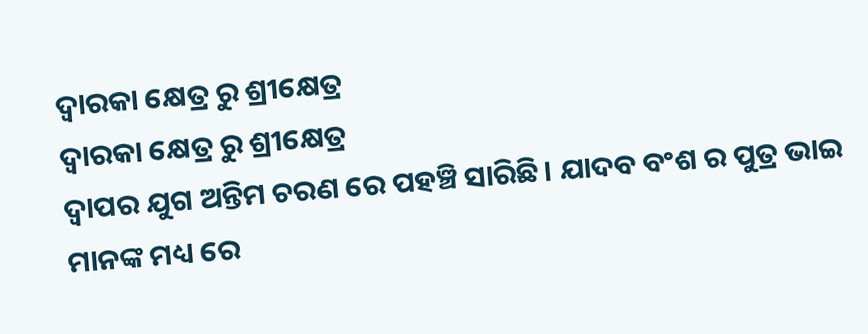ଦ୍ଵାରକା କ୍ଷେତ୍ର ରୁ ଶ୍ରୀକ୍ଷେତ୍ର
ଦ୍ଵାରକା କ୍ଷେତ୍ର ରୁ ଶ୍ରୀକ୍ଷେତ୍ର
ଦ୍ଵାପର ଯୁଗ ଅନ୍ତିମ ଚରଣ ରେ ପହଞ୍ଚି ସାରିଛି। ଯାଦବ ବଂଶ ର ପୁତ୍ର ଭାଇ ମାନଙ୍କ ମଧ୍ୟ ରେ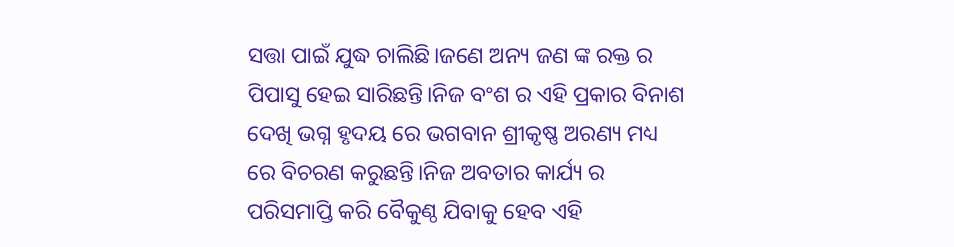ସତ୍ତା ପାଇଁ ଯୁଦ୍ଧ ଚାଲିଛି।ଜଣେ ଅନ୍ୟ ଜଣ ଙ୍କ ରକ୍ତ ର ପିପାସୁ ହେଇ ସାରିଛନ୍ତି।ନିଜ ବଂଶ ର ଏହି ପ୍ରକାର ବିନାଶ ଦେଖି ଭଗ୍ନ ହୃଦୟ ରେ ଭଗବାନ ଶ୍ରୀକୃଷ୍ଣ ଅରଣ୍ୟ ମଧ୍ୟ ରେ ବିଚରଣ କରୁଛନ୍ତି।ନିଜ ଅବତାର କାର୍ଯ୍ୟ ର ପରିସମାପ୍ତି କରି ବୈକୁଣ୍ଠ ଯିବାକୁ ହେବ ଏହି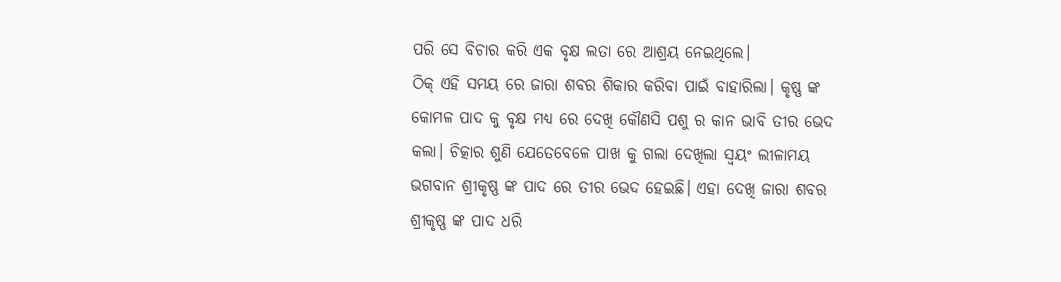ପରି ସେ ବିଚାର କରି ଏକ ବୃକ୍ଷ ଲତା ରେ ଆଶ୍ରୟ ନେଇଥିଲେ।
ଠିକ୍ ଏହି ସମୟ ରେ ଜାରା ଶବର ଶିକାର କରିବା ପାଇଁ ବାହାରିଲା। କୃଷ୍ଣ ଙ୍କ କୋମଳ ପାଦ କୁ ବୃକ୍ଷ ମଧ୍ୟ ରେ ଦେଖି କୌଣସି ପଶୁ ର କାନ ଭାବି ତୀର ଭେଦ କଲା। ଚିତ୍କାର ଶୁଣି ଯେତେବେଳେ ପାଖ କୁ ଗଲା ଦେଖିଲା ସ୍ୱୟଂ ଲୀଳାମୟ ଭଗବାନ ଶ୍ରୀକୃଷ୍ଣ ଙ୍କ ପାଦ ରେ ତୀର ଭେଦ ହେଇଛି। ଏହା ଦେଖି ଜାରା ଶବର ଶ୍ରୀକୃଷ୍ଣ ଙ୍କ ପାଦ ଧରି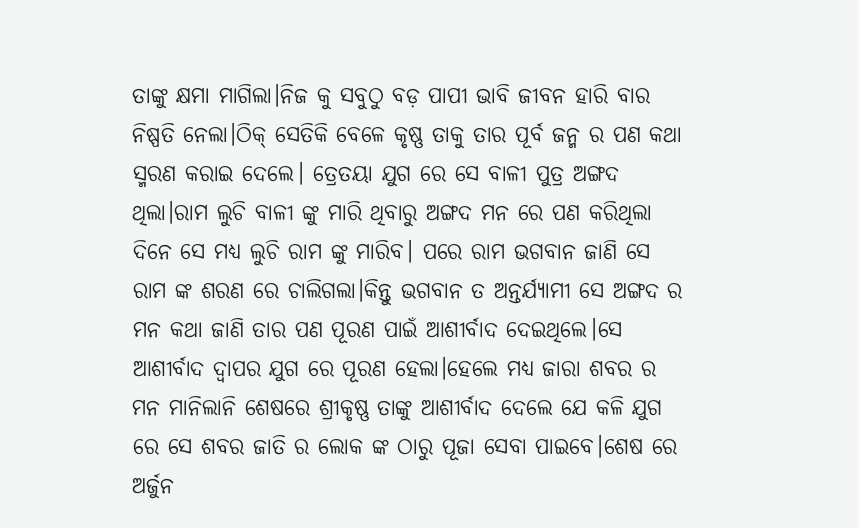ତାଙ୍କୁ କ୍ଷମା ମାଗିଲା।ନିଜ କୁ ସବୁଠୁ ବଡ଼ ପାପୀ ଭାବି ଜୀବନ ହାରି ବାର ନିଷ୍ପତି ନେଲା।ଠିକ୍ ସେତିକି ବେଳେ କୃଷ୍ଣ ତାକୁ ତାର ପୂର୍ବ ଜନ୍ମ ର ପଣ କଥା ସ୍ମରଣ କରାଇ ଦେଲେ। ତ୍ରେତୟା ଯୁଗ ରେ ସେ ବାଳୀ ପୁତ୍ର ଅଙ୍ଗଦ ଥିଲା।ରାମ ଲୁଚି ବାଳୀ ଙ୍କୁ ମାରି ଥିବାରୁ ଅଙ୍ଗଦ ମନ ରେ ପଣ କରିଥିଲା ଦିନେ ସେ ମଧ୍ୟ ଲୁଚି ରାମ ଙ୍କୁ ମାରିବ। ପରେ ରାମ ଭଗବାନ ଜାଣି ସେ ରାମ ଙ୍କ ଶରଣ ରେ ଚାଲିଗଲା।କିନ୍ତୁ ଭଗବାନ ତ ଅନ୍ତର୍ଯ୍ୟାମୀ ସେ ଅଙ୍ଗଦ ର ମନ କଥା ଜାଣି ତାର ପଣ ପୂରଣ ପାଇଁ ଆଶୀର୍ବାଦ ଦେଇଥିଲେ।ସେ ଆଶୀର୍ବାଦ ଦ୍ଵାପର ଯୁଗ ରେ ପୂରଣ ହେଲା।ହେଲେ ମଧ୍ୟ ଜାରା ଶବର ର ମନ ମାନିଲାନି ଶେଷରେ ଶ୍ରୀକୃଷ୍ଣ ତାଙ୍କୁ ଆଶୀର୍ବାଦ ଦେଲେ ଯେ କଳି ଯୁଗ ରେ ସେ ଶବର ଜାତି ର ଲୋକ ଙ୍କ ଠାରୁ ପୂଜା ସେବା ପାଇବେ।ଶେଷ ରେ ଅର୍ଜୁନ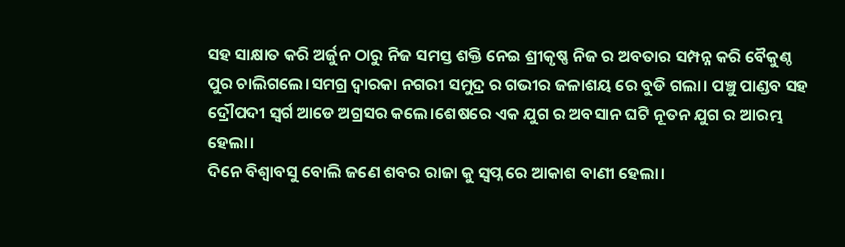ସହ ସାକ୍ଷାତ କରି ଅର୍ଜୁନ ଠାରୁ ନିଜ ସମସ୍ତ ଶକ୍ତି ନେଇ ଶ୍ରୀକୃଷ୍ଣ ନିଜ ର ଅବତାର ସମ୍ପନ୍ନ କରି ବୈକୁଣ୍ଠ ପୁର ଚାଲିଗଲେ।ସମଗ୍ର ଦ୍ଵାରକା ନଗରୀ ସମୁଦ୍ର ର ଗଭୀର ଜଳାଶୟ ରେ ବୁଡି ଗଲା। ପଞ୍ଚୁ ପାଣ୍ଡବ ସହ ଦ୍ରୌପଦୀ ସ୍ୱର୍ଗ ଆଡେ ଅଗ୍ରସର କଲେ।ଶେଷରେ ଏକ ଯୁଗ ର ଅବସାନ ଘଟି ନୂତନ ଯୁଗ ର ଆରମ୍ଭ ହେଲା।
ଦିନେ ବିଶ୍ଵାବସୁ ବୋଲି ଜଣେ ଶବର ରାଜା କୁ ସ୍ବପ୍ନ ରେ ଆକାଶ ବାଣୀ ହେଲା।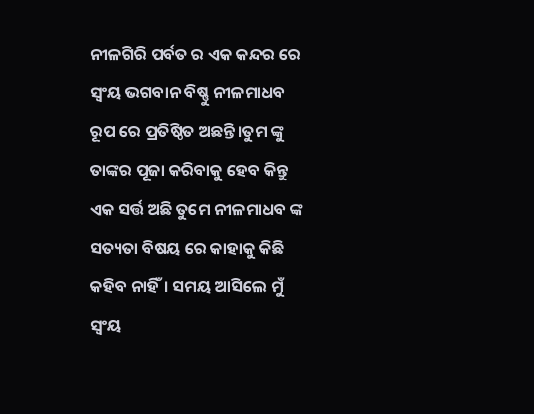ନୀଳଗିରି ପର୍ବତ ର ଏକ କନ୍ଦର ରେ ସ୍ଵଂୟ ଭଗବାନ ବିଷ୍ଣୁ ନୀଳମାଧବ ରୂପ ରେ ପ୍ରତିଷ୍ଠିତ ଅଛନ୍ତି।ତୁମ ଙ୍କୁ ତାଙ୍କର ପୂଜା କରିବାକୁ ହେବ କିନ୍ତୁ ଏକ ସର୍ତ୍ତ ଅଛି ତୁମେ ନୀଳମାଧବ ଙ୍କ ସତ୍ୟତା ବିଷୟ ରେ କାହାକୁ କିଛି କହିବ ନାହିଁ। ସମୟ ଆସିଲେ ମୁଁ ସ୍ଵଂୟ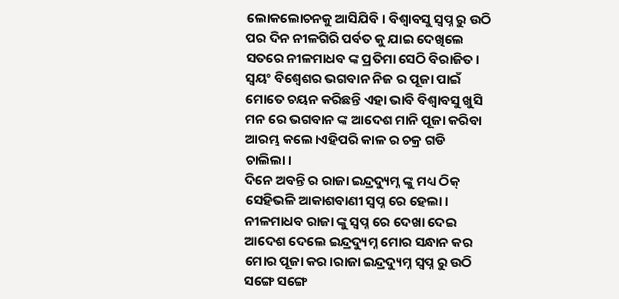ଲୋକଲୋଚନକୁ ଆସିଯିବି। ବିଶ୍ଵାବସୁ ସ୍ବପ୍ନ ରୁ ଉଠି ପର ଦିନ ନୀଳଗିରି ପର୍ବତ କୁ ଯାଇ ଦେଖିଲେ ସତରେ ନୀଳମାଧବ ଙ୍କ ପ୍ରତିମା ସେଠି ବିରାଜିତ। ସ୍ୱୟଂ ବିଶ୍ୱେଶର ଭଗବାନ ନିଜ ର ପୂଜା ପାଇଁ ମୋତେ ଚୟନ କରିଛନ୍ତି ଏହା ଭାବି ବିଶ୍ଵାବସୁ ଖୁସି ମନ ରେ ଭଗବାନ ଙ୍କ ଆଦେଶ ମାନି ପୂଜା କରିବା ଆରମ୍ଭ କଲେ।ଏହିପରି କାଳ ର ଚକ୍ର ଗଡି ଚାଲିଲା।
ଦିନେ ଅବନ୍ତି ର ରାଜା ଇନ୍ଦ୍ରଦ୍ୟୁମ୍ନ ଙ୍କୁ ମଧ୍ୟ ଠିକ୍ ସେହିଭଳି ଆକାଶବାଣୀ ସ୍ବପ୍ନ ରେ ହେଲା। ନୀଳମାଧବ ରାଜା ଙ୍କୁ ସ୍ବପ୍ନ ରେ ଦେଖା ଦେଇ ଆଦେଶ ଦେଲେ ଇନ୍ଦ୍ରଦ୍ୟୁମ୍ନ ମୋର ସନ୍ଧାନ କର ମୋର ପୂଜା କର।ରାଜା ଇନ୍ଦ୍ରଦ୍ୟୁମ୍ନ ସ୍ବପ୍ନ ରୁ ଉଠି ସଙ୍ଗେ ସଙ୍ଗେ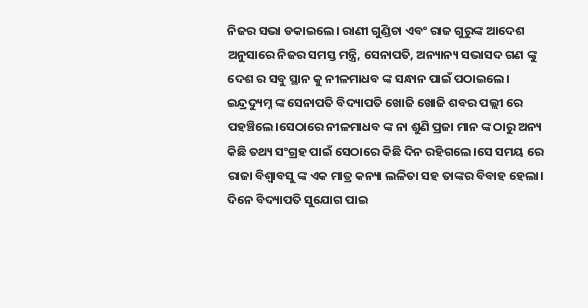ନିଜର ସଭା ଡକାଇଲେ। ରାଣୀ ଗୁଣ୍ଡିଚା ଏବଂ ରାଜ ଗୁରୁଙ୍କ ଆଦେଶ ଅନୁସାରେ ନିଜର ସମସ୍ତ ମନ୍ତ୍ରି, ସେନାପତି, ଅନ୍ୟାନ୍ୟ ସଭାସଦ ଗଣ ଙ୍କୁ ଦେଶ ର ସବୁ ସ୍ଥାନ କୁ ନୀଳମାଧବ ଙ୍କ ସନ୍ଧାନ ପାଇଁ ପଠାଇଲେ। ଇନ୍ଦ୍ରଦ୍ୟୁମ୍ନ ଙ୍କ ସେନାପତି ବିଦ୍ୟାପତି ଖୋଜି ଖୋଜି ଶବର ପଲ୍ଲୀ ରେ ପହଞ୍ଚିଲେ।ସେଠାରେ ନୀଳମାଧବ ଙ୍କ ନା ଶୁଣି ପ୍ରଜା ମାନ ଙ୍କ ଠାରୁ ଅନ୍ୟ କିଛି ତଥ୍ୟ ସଂଗ୍ରହ ପାଇଁ ସେଠାରେ କିଛି ଦିନ ରହିଗଲେ।ସେ ସମୟ ରେ ରାଜା ବିଶ୍ଵାବସୁ ଙ୍କ ଏକ ମାତ୍ର କନ୍ୟା ଲଳିତା ସହ ତାଙ୍କର ବିବାହ ହେଲା। ଦିନେ ବିଦ୍ୟାପତି ସୁଯୋଗ ପାଇ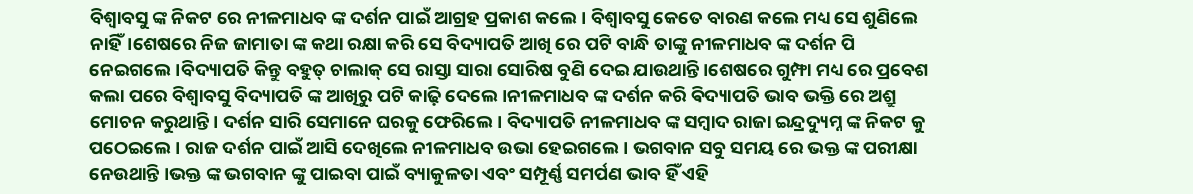ବିଶ୍ଵାବସୁ ଙ୍କ ନିକଟ ରେ ନୀଳମାଧବ ଙ୍କ ଦର୍ଶନ ପାଇଁ ଆଗ୍ରହ ପ୍ରକାଶ କଲେ। ବିଶ୍ଵାବସୁ କେତେ ବାରଣ କଲେ ମଧ୍ୟ ସେ ଶୁଣିଲେ ନାହିଁ।ଶେଷରେ ନିଜ ଜାମାତା ଙ୍କ କଥା ରକ୍ଷା କରି ସେ ବିଦ୍ୟାପତି ଆଖି ରେ ପଟି ବାନ୍ଧି ତାଙ୍କୁ ନୀଳମାଧବ ଙ୍କ ଦର୍ଶନ ପି ନେଇଗଲେ।ବିଦ୍ୟାପତି କିନ୍ତୁ ବହୁତ୍ ଚାଲାକ୍ ସେ ରାସ୍ତା ସାରା ସୋରିଷ ବୁଣି ଦେଇ ଯାଉଥାନ୍ତି।ଶେଷରେ ଗୁମ୍ଫା ମଧ୍ୟ ରେ ପ୍ରବେଶ କଲା ପରେ ବିଶ୍ଵାବସୁ ବିଦ୍ୟାପତି ଙ୍କ ଆଖିରୁ ପଟି କାଢ଼ି ଦେଲେ।ନୀଳମାଧବ ଙ୍କ ଦର୍ଶନ କରି ଵିଦ୍ୟାପତି ଭାବ ଭକ୍ତି ରେ ଅଶ୍ରୁ ମୋଚନ କରୁଥାନ୍ତି। ଦର୍ଶନ ସାରି ସେମାନେ ଘରକୁ ଫେରିଲେ। ବିଦ୍ୟାପତି ନୀଳମାଧବ ଙ୍କ ସମ୍ବାଦ ରାଜା ଇନ୍ଦ୍ରଦ୍ୟୁମ୍ନ ଙ୍କ ନିକଟ କୁ ପଠେଇଲେ। ରାଜ ଦର୍ଶନ ପାଇଁ ଆସି ଦେଖିଲେ ନୀଳମାଧବ ଉଭା ହେଇଗଲେ। ଭଗବାନ ସବୁ ସମୟ ରେ ଭକ୍ତ ଙ୍କ ପରୀକ୍ଷା ନେଉଥାନ୍ତି ।ଭକ୍ତ ଙ୍କ ଭଗବାନ ଙ୍କୁ ପାଇବା ପାଇଁ ବ୍ୟାକୁଳତା ଏବଂ ସମ୍ପୂର୍ଣ୍ଣ ସମର୍ପଣ ଭାବ ହିଁ ଏହି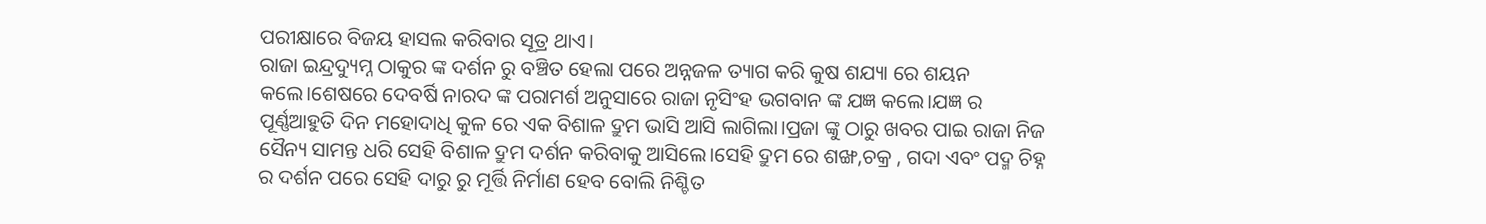ପରୀକ୍ଷାରେ ବିଜୟ ହାସଲ କରିବାର ସୂତ୍ର ଥାଏ।
ରାଜା ଇନ୍ଦ୍ରଦ୍ୟୁମ୍ନ ଠାକୁର ଙ୍କ ଦର୍ଶନ ରୁ ବଞ୍ଚିତ ହେଲା ପରେ ଅନ୍ନଜଳ ତ୍ୟାଗ କରି କୁଷ ଶଯ୍ୟା ରେ ଶୟନ କଲେ।ଶେଷରେ ଦେବର୍ଷି ନାରଦ ଙ୍କ ପରାମର୍ଶ ଅନୁସାରେ ରାଜା ନୃସିଂହ ଭଗବାନ ଙ୍କ ଯଜ୍ଞ କଲେ।ଯଜ୍ଞ ର ପୂର୍ଣ୍ଣଆହୁତି ଦିନ ମହୋଦାଧି କୁଳ ରେ ଏକ ବିଶାଳ ଦ୍ରୁମ ଭାସି ଆସି ଲାଗିଲା।ପ୍ରଜା ଙ୍କୁ ଠାରୁ ଖବର ପାଇ ରାଜା ନିଜ ସୈନ୍ୟ ସାମନ୍ତ ଧରି ସେହି ବିଶାଳ ଦ୍ରୁମ ଦର୍ଶନ କରିବାକୁ ଆସିଲେ।ସେହି ଦ୍ରୁମ ରେ ଶଙ୍ଖ,ଚକ୍ର , ଗଦା ଏବଂ ପଦ୍ମ ଚିହ୍ନ ର ଦର୍ଶନ ପରେ ସେହି ଦାରୁ ରୁ ମୂର୍ତ୍ତି ନିର୍ମାଣ ହେବ ବୋଲି ନିଶ୍ଚିତ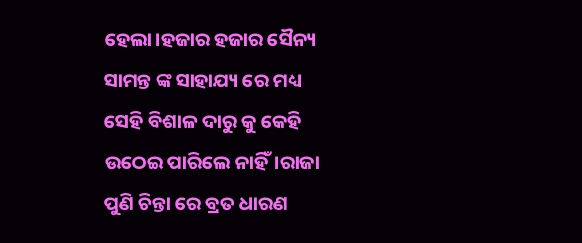ହେଲା।ହଜାର ହଜାର ସୈନ୍ୟ ସାମନ୍ତ ଙ୍କ ସାହାଯ୍ୟ ରେ ମଧ୍ୟ ସେହି ବିଶାଳ ଦାରୁ କୁ କେହି ଉଠେଇ ପାରିଲେ ନାହିଁ।ରାଜା ପୁଣି ଚିନ୍ତା ରେ ବ୍ରତ ଧାରଣ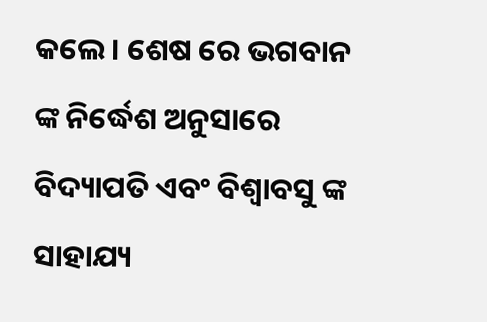କଲେ। ଶେଷ ରେ ଭଗବାନ ଙ୍କ ନିର୍ଦ୍ଧେଶ ଅନୁସାରେ ବିଦ୍ୟାପତି ଏବଂ ବିଶ୍ଵାବସୁ ଙ୍କ ସାହାଯ୍ୟ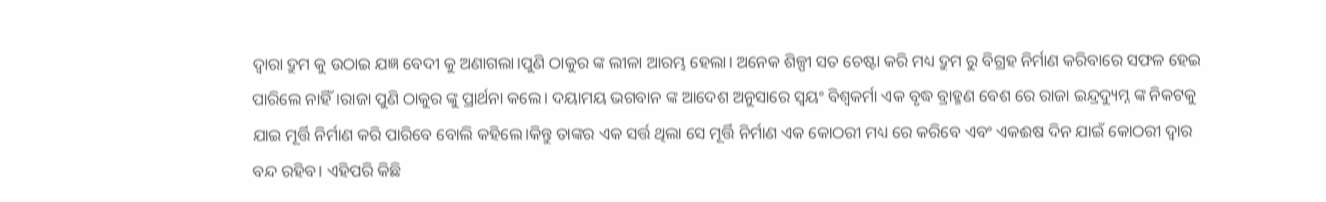ଦ୍ଵାରା ଦ୍ରୁମ କୁ ଉଠାଇ ଯଜ୍ଞ ବେଦୀ କୁ ଅଣାଗଲା।ପୁଣି ଠାକୁର ଙ୍କ ଲୀଳା ଆରମ୍ଭ ହେଲା। ଅନେକ ଶିଳ୍ପୀ ସତ ଚେଷ୍ଟା କରି ମଧ୍ୟ ଦ୍ରୁମ ରୁ ବିଗ୍ରହ ନିର୍ମାଣ କରିବାରେ ସଫଳ ହେଇ ପାରିଲେ ନାହିଁ।ରାଜା ପୁଣି ଠାକୁର ଙ୍କୁ ପ୍ରାର୍ଥନା କଲେ। ଦୟାମୟ ଭଗବାନ ଙ୍କ ଆଦେଶ ଅନୁସାରେ ସ୍ୱୟଂ ବିଶ୍ଵକର୍ମା ଏକ ବୃଦ୍ଧ ବ୍ରାହ୍ମଣ ବେଶ ରେ ରାଜା ଇନ୍ଦ୍ରଦ୍ୟୁମ୍ନ ଙ୍କ ନିକଟକୁ ଯାଇ ମୂର୍ତ୍ତି ନିର୍ମାଣ କରି ପାରିବେ ବୋଲି କହିଲେ।କିନ୍ତୁ ତାଙ୍କର ଏକ ସର୍ତ୍ତ ଥିଲା ସେ ମୂର୍ତ୍ତି ନିର୍ମାଣ ଏକ କୋଠରୀ ମଧ୍ୟ ରେ କରିବେ ଏବଂ ଏକଈଷ ଦିନ ଯାଇଁ କୋଠରୀ ଦ୍ୱାର ବନ୍ଦ ରହିବ। ଏହିପରି କିଛି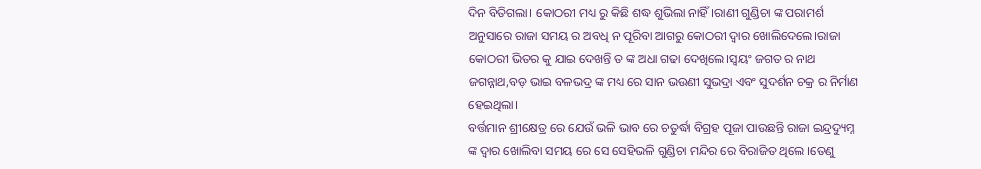ଦିନ ବିତିଗଲା। କୋଠରୀ ମଧ୍ୟ ରୁ କିଛି ଶଦ୍ଧ ଶୁଭିଲା ନାହିଁ।ରାଣୀ ଗୁଣ୍ଡିଚା ଙ୍କ ପରାମର୍ଶ ଅନୁସାରେ ରାଜା ସମୟ ର ଅବଧି ନ ପୂରିବା ଆଗରୁ କୋଠରୀ ଦ୍ୱାର ଖୋଲିଦେଲେ।ରାଜା କୋଠରୀ ଭିତର କୁ ଯାଇ ଦେଖନ୍ତି ତ ଙ୍କ ଅଧା ଗଢା ଦେଖିଲେ।ସ୍ୱୟଂ ଜଗତ ର ନାଥ ଜଗନ୍ନାଥ,ବଡ଼ ଭାଇ ବଳଭଦ୍ର ଙ୍କ ମଧ୍ୟ ରେ ସାନ ଭଉଣୀ ସୁଭଦ୍ରା ଏବଂ ସୁଦର୍ଶନ ଚକ୍ର ର ନିର୍ମାଣ ହେଇଥିଲା।
ବର୍ତ୍ତମାନ ଶ୍ରୀକ୍ଷେତ୍ର ରେ ଯେଉଁ ଭଳି ଭାବ ରେ ଚତୁର୍ଦ୍ଧା ବିଗ୍ରହ ପୂଜା ପାଉଛନ୍ତି ରାଜା ଇନ୍ଦ୍ରଦ୍ୟୁମ୍ନ ଙ୍କ ଦ୍ୱାର ଖୋଲିବା ସମୟ ରେ ସେ ସେହିଭଳି ଗୁଣ୍ଡିଚା ମନ୍ଦିର ରେ ବିରାଜିତ ଥିଲେ ।ତେଣୁ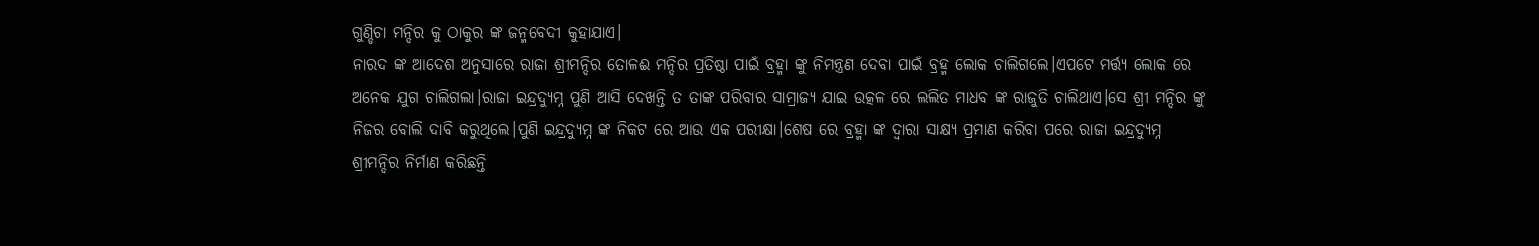ଗୁଣ୍ଡିଚା ମନ୍ଦିର କୁ ଠାକୁର ଙ୍କ ଜନ୍ମବେଦୀ କୁହାଯାଏ।
ନାରଦ ଙ୍କ ଆଦେଶ ଅନୁସାରେ ରାଜା ଶ୍ରୀମନ୍ଦିର ତୋଳଈ ମନ୍ଦିର ପ୍ରତିଷ୍ଠା ପାଇଁ ବ୍ରହ୍ମା ଙ୍କୁ ନିମନ୍ତ୍ରଣ ଦେବା ପାଇଁ ବ୍ରହ୍ମ ଲୋକ ଚାଲିଗଲେ।ଏପଟେ ମର୍ତ୍ତ୍ୟ ଲୋକ ରେ ଅନେକ ଯୁଗ ଚାଲିଗଲା।ରାଜା ଇନ୍ଦ୍ରଦ୍ୟୁମ୍ନ ପୁଣି ଆସି ଦେଖନ୍ତି ତ ତାଙ୍କ ପରିବାର ସାମ୍ରାଜ୍ୟ ଯାଇ ଉତ୍କଳ ରେ ଲଲିତ ମାଧବ ଙ୍କ ରାଜୁତି ଚାଲିଥାଏ।ସେ ଶ୍ରୀ ମନ୍ଦିର ଙ୍କୁ ନିଜର ବୋଲି ଦାବି କରୁଥିଲେ।ପୁଣି ଇନ୍ଦ୍ରଦ୍ୟୁମ୍ନ ଙ୍କ ନିକଟ ରେ ଆଉ ଏକ ପରୀକ୍ଷା।ଶେଷ ରେ ବ୍ରହ୍ମା ଙ୍କ ଦ୍ଵାରା ସାକ୍ଷ୍ୟ ପ୍ରମାଣ କରିବା ପରେ ରାଜା ଇନ୍ଦ୍ରଦ୍ୟୁମ୍ନ ଶ୍ରୀମନ୍ଦିର ନିର୍ମାଣ କରିଛନ୍ତି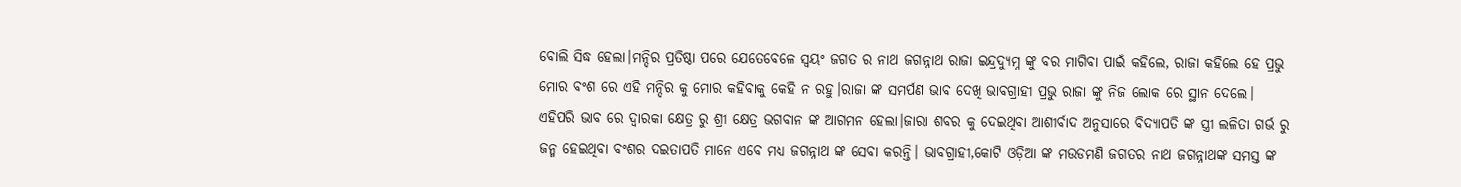ବୋଲି ସିଦ୍ଧ ହେଲା।ମନ୍ଦିର ପ୍ରତିଷ୍ଠା ପରେ ଯେତେବେଳେ ସ୍ୱୟଂ ଜଗତ ର ନାଥ ଜଗନ୍ନାଥ ରାଜା ଇନ୍ଦ୍ରଦ୍ୟୁମ୍ନ ଙ୍କୁ ବର ମାଗିବା ପାଇଁ କହିଲେ, ରାଜା କହିଲେ ହେ ପ୍ରଭୁ ମୋର ବଂଶ ରେ ଏହି ମନ୍ଦିର କୁ ମୋର କହିବାକୁ କେହି ନ ରହୁ।ରାଜା ଙ୍କ ସମର୍ପଣ ଭାବ ଦେଖି ଭାବଗ୍ରାହୀ ପ୍ରଭୁ ରାଜା ଙ୍କୁ ନିଜ ଲୋକ ରେ ସ୍ଥାନ ଦେଲେ।
ଏହିପରି ଭାବ ରେ ଦ୍ଵାରକା କ୍ଷେତ୍ର ରୁ ଶ୍ରୀ କ୍ଷେତ୍ର ଭଗବାନ ଙ୍କ ଆଗମନ ହେଲା।ଜାରା ଶବର କୁ ଦେଇଥିବା ଆଶୀର୍ବାଦ ଅନୁସାରେ ବିଦ୍ୟାପତି ଙ୍କ ସ୍ତ୍ରୀ ଲଳିତା ଗର୍ଭ ରୁ ଜନ୍ମ ହେଇଥିବା ବଂଶର ଦଇତାପତି ମାନେ ଏବେ ମଧ୍ୟ ଜଗନ୍ନାଥ ଙ୍କ ସେବା କରନ୍ତି। ଭାବଗ୍ରାହୀ,କୋଟି ଓଡ଼ିଆ ଙ୍କ ମଉଡମଣି ଜଗତର ନାଥ ଜଗନ୍ନାଥଙ୍କ ସମସ୍ତ ଙ୍କ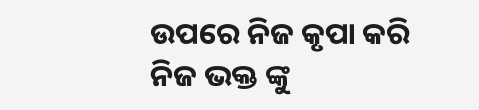ଉପରେ ନିଜ କୃପା କରି ନିଜ ଭକ୍ତ ଙ୍କୁ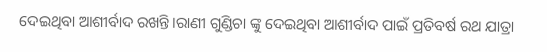ଦେଇଥିବା ଆଶୀର୍ବାଦ ରଖନ୍ତି।ରାଣୀ ଗୁଣ୍ଡିଚା ଙ୍କୁ ଦେଇଥିବା ଆଶୀର୍ବାଦ ପାଇଁ ପ୍ରତିବର୍ଷ ରଥ ଯାତ୍ରା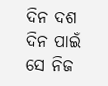ଦିନ ଦଶ ଦିନ ପାଇଁ ସେ ନିଜ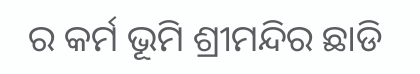ର କର୍ମ ଭୂମି ଶ୍ରୀମନ୍ଦିର ଛାଡି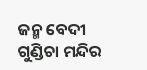ଜନ୍ମ ବେଦୀ ଗୁଣ୍ଡିଚା ମନ୍ଦିର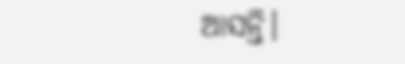ଆସନ୍ତି।